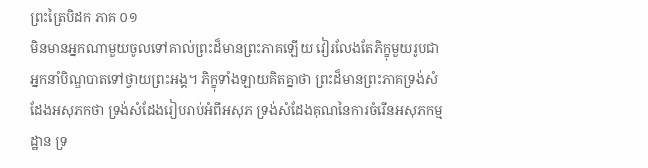ព្រះត្រៃបិដក ភាគ ០១
មិនមានអ្នកណាមួយចូលទៅគាល់ព្រះដ៏មានព្រះភាគឡើយ វៀរលែងតែភិក្ខុមួយរូបជាអ្នកនាំបិណ្ឌបាតទៅថ្វាយព្រះអង្គ។ ភិក្ខុទាំងឡាយគិតគ្នាថា ព្រះដ៏មានព្រះភាគទ្រង់សំដែងអសុភកថា ទ្រង់សំដែងរៀបរាប់អំពីអសុភ ទ្រង់សំដែងគុណនៃការចំរើនអសុភកម្មដ្ឋាន ទ្រ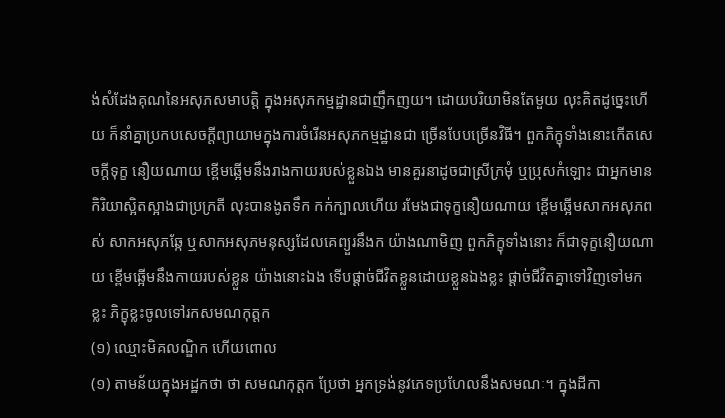ង់សំដែងគុណនៃអសុភសមាបត្តិ ក្នុងអសុភកម្មដ្ឋានជាញឹកញយ។ ដោយបរិយាមិនតែមួយ លុះគិតដូច្នេះហើយ ក៏នាំគ្នាប្រកបសេចក្តីព្យាយាមក្នុងការចំរើនអសុភកម្មដ្ឋានជា ច្រើនបែបច្រើនវិធី។ ពួកភិក្ខុទាំងនោះកើតសេចក្តីទុក្ខ នឿយណាយ ខ្ពើមឆ្អើមនឹងរាងកាយរបស់ខ្លួនឯង មានគួរនាដូចជាស្រីក្រមុំ ឬប្រុសកំឡោះ ជាអ្នកមានកិរិយាស្អិតស្អាងជាប្រក្រតី លុះបានងូតទឹក កក់ក្បាលហើយ រមែងជាទុក្ខនឿយណាយ ខ្ពើមឆ្អើមសាកអសុភពស់ សាកអសុភឆ្កែ ឬសាកអសុភមនុស្សដែលគេព្យួរនឹងក យ៉ាងណាមិញ ពួកភិក្ខុទាំងនោះ ក៏ជាទុក្ខនឿយណាយ ខ្ពើមឆ្អើមនឹងកាយរបស់ខ្លួន យ៉ាងនោះឯង ទើបផ្តាច់ជីវិតខ្លួនដោយខ្លួនឯងខ្លះ ផ្តាច់ជីវិតគ្នាទៅវិញទៅមកខ្លះ ភិក្ខុខ្លះចូលទៅរកសមណកុត្តក
(១) ឈ្មោះមិគលណ្ឌិក ហើយពោល
(១) តាមន័យក្នុងអដ្ឋកថា ថា សមណកុត្តក ប្រែថា អ្នកទ្រង់នូវភេទប្រហែលនឹងសមណៈ។ ក្នុងដីកា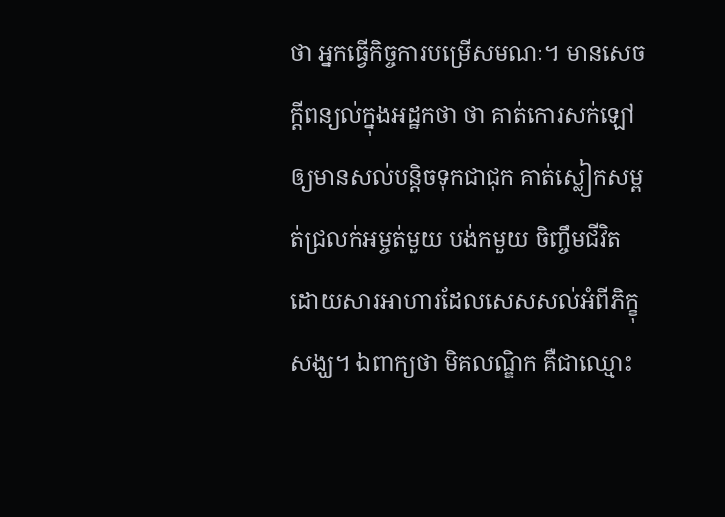ថា អ្នកធ្វើកិច្ចការបម្រើសមណៈ។ មានសេចក្តីពន្យល់ក្នុងអដ្ឋកថា ថា គាត់កោរសក់ឡៅ ឲ្យមានសល់បន្តិចទុកជាជុក គាត់ស្លៀកសម្ពត់ជ្រលក់អម្ចត់មួយ បង់កមួយ ចិញ្ចឹមជីវិតដោយសារអាហារដែលសេសសល់អំពីភិក្ខុសង្ឃ។ ឯពាក្យថា មិគលណ្ឌិក គឺជាឈ្មោះ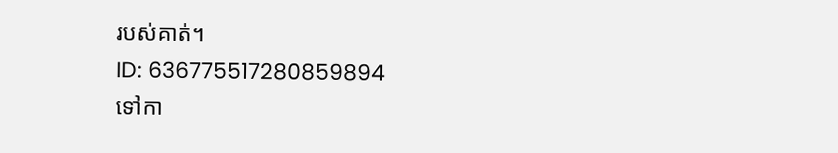របស់គាត់។
ID: 636775517280859894
ទៅកា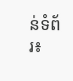ន់ទំព័រ៖